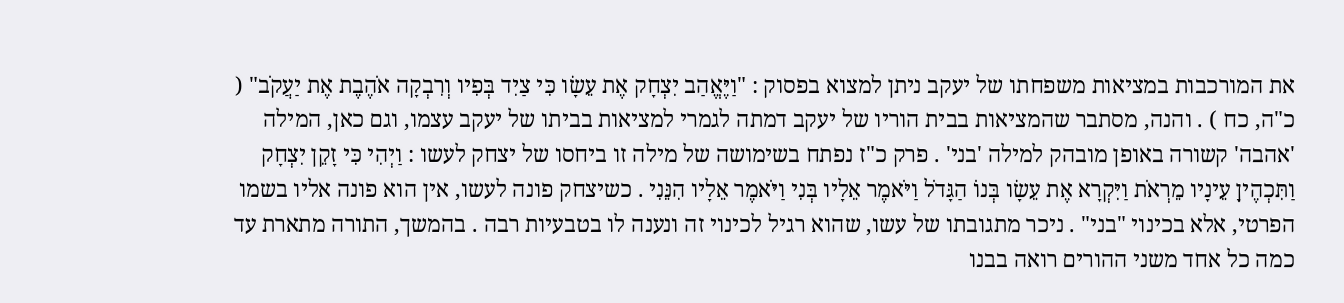את המורכבות במציאות משפחתו של יעקב ניתן למצוא בפסוק : "וַיֶּאֱהַב יִצְחָק אֶת עֵשָׂו כִּי צַיִד בְּפִיו וְרִבְקָה אֹהֶבֶת אֶת יַעֲקֹב" ( כ"ה, כח ) . והנה, מסתבר שהמציאות בבית הוריו של יעקב דמתה לגמרי למציאות בביתו של יעקב עצמו, וגם כאן, המילה 'אהבה' קשורה באופן מובהק למילה 'בני' . פרק כ"ז נפתח בשימושה של מילה זו ביחסו של יצחק לעשו : וַיְהִי כִּי זָקֵן יִצְחָק וַתִּכְהֶיןָ עֵינָיו מֵרְאֹת וַיִּקְרָא אֶת עֵשָׂו בְּנוֹ הַגָּדֹל וַיֹּאמֶר אֵלָיו בְּנִי וַיֹּאמֶר אֵלָיו הִנֵּנִי . כשיצחק פונה לעשו, אין הוא פונה אליו בשמו הפרטי, אלא בכינוי "בני" . ניכר מתגובתו של עשו, שהוא רגיל לכינוי זה ונענה לו בטבעיות רבה . בהמשך, התורה מתארת עד כמה כל אחד משני ההורים רואה בבנו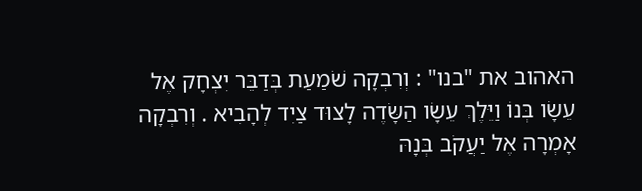האהוב את "בנו" : וְרִבְקָה שֹׁמַעַת בְּדַבֵּר יִצְחָק אֶל עֵשָׂו בְּנוֹ וַיֵּלֶךְ עֵשָׂו הַשָּׂדֶה לָצוּד צַיִד לְהָבִיא . וְרִבְקָה אָמְרָה אֶל יַעֲקֹב בְּנָהּ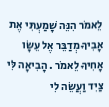לֵאמֹר הִנֵּה שָׁמַעְתִּי אֶת אָבִיךָ מְדַבֵּר אֶל עֵשָׂו אָחִיךָ לֵאמֹר . הָבִיאָה לִּי צַיִד וַעֲשֵׂה לִי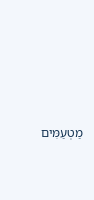מַטְעַמִּים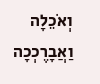וְאֹכֵלָה וַאֲבָרֶכְכָה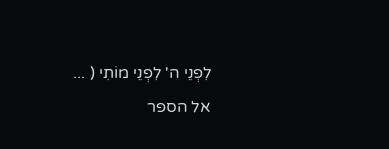לִפְנֵי ה' לִפְנֵי מוֹתִי ( ...
אל הספר